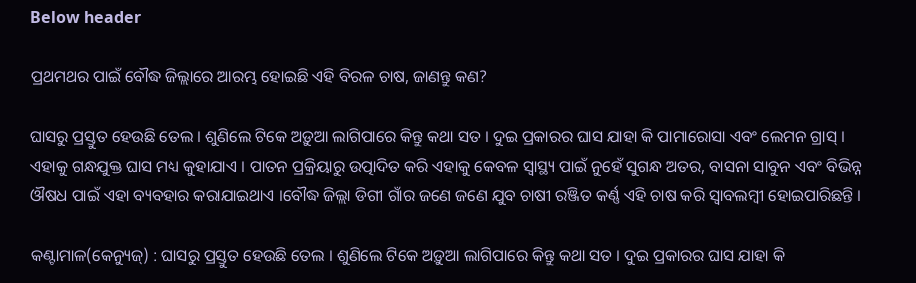Below header

ପ୍ରଥମଥର ପାଇଁ ବୌଦ୍ଧ ଜିଲ୍ଲାରେ ଆରମ୍ଭ ହୋଇଛି ଏହି ବିରଳ ଚାଷ, ଜାଣନ୍ତୁ କଣ?

ଘାସରୁ ପ୍ରସ୍ତୁତ ହେଉଛି ତେଲ । ଶୁଣିଲେ ଟିକେ ଅଡ଼ୁଆ ଲାଗିପାରେ କିନ୍ତୁ କଥା ସତ । ଦୁଇ ପ୍ରକାରର ଘାସ ଯାହା କି ପାମାରୋସା ଏବଂ ଲେମନ ଗ୍ରାସ୍ । ଏହାକୁ ଗନ୍ଧଯୁକ୍ତ ଘାସ ମଧ୍ୟ କୁହାଯାଏ । ପାତନ ପ୍ରକ୍ରିୟାରୁ ଉତ୍ପାଦିତ କରି ଏହାକୁ କେବଳ ସ୍ୱାସ୍ଥ୍ୟ ପାଇଁ ନୁହେଁ ସୁଗନ୍ଧ ଅତର, ବାସନା ସାବୁନ ଏବଂ ବିଭିନ୍ନ ଔଷଧ ପାଇଁ ଏହା ବ୍ୟବହାର କରାଯାଇଥାଏ ।ବୌଦ୍ଧ ଜିଲ୍ଲା ଡିଗୀ ଗାଁର ଜଣେ ଜଣେ ଯୁବ ଚାଷୀ ରଞ୍ଜିତ କର୍ଣ୍ଣ ଏହି ଚାଷ କରି ସ୍ୱାବଲମ୍ବୀ ହୋଇପାରିଛନ୍ତି ।

କଣ୍ଟାମାଳ(କେନ୍ୟୁଜ୍) : ଘାସରୁ ପ୍ରସ୍ତୁତ ହେଉଛି ତେଲ । ଶୁଣିଲେ ଟିକେ ଅଡ଼ୁଆ ଲାଗିପାରେ କିନ୍ତୁ କଥା ସତ । ଦୁଇ ପ୍ରକାରର ଘାସ ଯାହା କି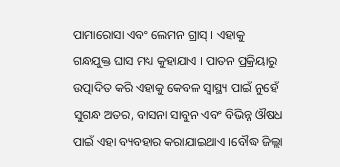ପାମାରୋସା ଏବଂ ଲେମନ ଗ୍ରାସ୍ । ଏହାକୁ ଗନ୍ଧଯୁକ୍ତ ଘାସ ମଧ୍ୟ କୁହାଯାଏ । ପାତନ ପ୍ରକ୍ରିୟାରୁ ଉତ୍ପାଦିତ କରି ଏହାକୁ କେବଳ ସ୍ୱାସ୍ଥ୍ୟ ପାଇଁ ନୁହେଁ ସୁଗନ୍ଧ ଅତର, ବାସନା ସାବୁନ ଏବଂ ବିଭିନ୍ନ ଔଷଧ ପାଇଁ ଏହା ବ୍ୟବହାର କରାଯାଇଥାଏ ।ବୌଦ୍ଧ ଜିଲ୍ଲା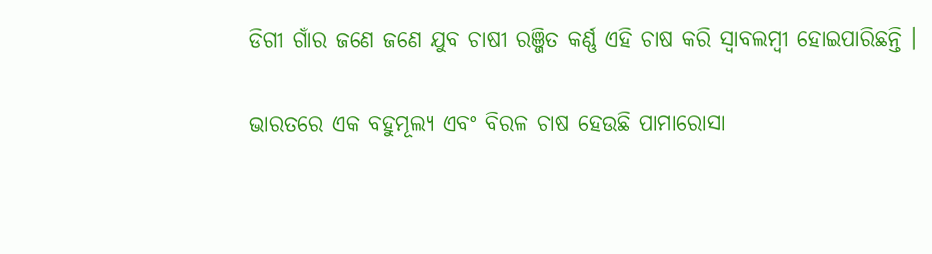ଡିଗୀ ଗାଁର ଜଣେ ଜଣେ ଯୁବ ଚାଷୀ ରଞ୍ଜିତ କର୍ଣ୍ଣ ଏହି ଚାଷ କରି ସ୍ୱାବଲମ୍ବୀ ହୋଇପାରିଛନ୍ତି ।

ଭାରତରେ ଏକ ବହୁମୂଲ୍ୟ ଏବଂ ବିରଳ ଚାଷ ହେଉଛି ପାମାରୋସା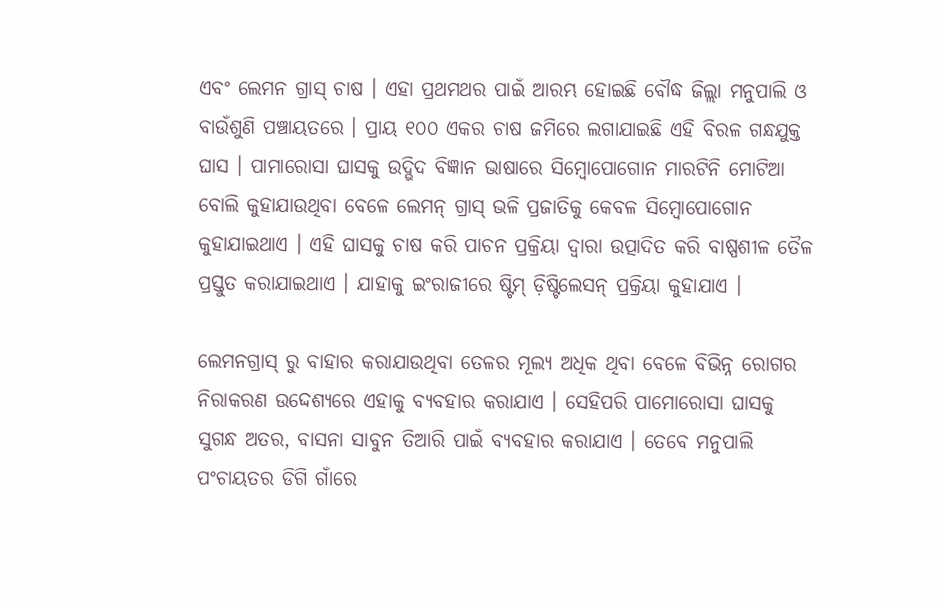ଏବଂ ଲେମନ ଗ୍ରାସ୍ ଚାଷ । ଏହା ପ୍ରଥମଥର ପାଇଁ ଆରମ୍ଭ ହୋଇଛି ବୌଦ୍ଧ ଜିଲ୍ଲା ମନୁପାଲି ଓ ବାଉଁଶୁଣି ପଞ୍ଚାୟତରେ । ପ୍ରାୟ ୧୦୦ ଏକର ଚାଷ ଜମିରେ ଲଗାଯାଇଛି ଏହି ବିରଳ ଗନ୍ଧଯୁକ୍ତ ଘାସ । ପାମାରୋସା ଘାସକୁ ଉଦ୍ଭିଦ ବିଜ୍ଞାନ ଭାଷାରେ ସିମ୍ବୋପୋଗୋନ ମାରଟିନି ମୋଟିଆ ବୋଲି କୁହାଯାଉଥିବା ବେଳେ ଲେମନ୍ ଗ୍ରାସ୍ ଭଳି ପ୍ରଜାତିକୁ କେବଳ ସିମ୍ବୋପୋଗୋନ କୁହାଯାଇଥାଏ । ଏହି ଘାସକୁ ଚାଷ କରି ପାଚନ ପ୍ରକ୍ରିୟା ଦ୍ୱାରା ଉତ୍ପାଦିତ କରି ବାଷ୍ପଶୀଳ ତୈଳ ପ୍ରସ୍ତୁତ କରାଯାଇଥାଏ । ଯାହାକୁ ଇଂରାଜୀରେ ଷ୍ଟିମ୍ ଡ଼ିଷ୍ଟିଲେସନ୍ ପ୍ରକ୍ରିୟା କୁହାଯାଏ ।

ଲେମନଗ୍ରାସ୍ ରୁ ବାହାର କରାଯାଉଥିବା ତେଳର ମୂଲ୍ୟ ଅଧିକ ଥିବା ବେଳେ ବିଭିନ୍ନ ରୋଗର ନିରାକରଣ ଉଦ୍ଦେଶ୍ୟରେ ଏହାକୁ ବ୍ୟବହାର କରାଯାଏ । ସେହିପରି ପାମୋରୋସା ଘାସକୁ ସୁଗନ୍ଧ ଅତର, ବାସନା ସାବୁନ ତିଆରି ପାଇଁ ବ୍ୟବହାର କରାଯାଏ । ତେବେ ମନୁପାଲି ପଂଚାୟତର ଡିଗି ଗାଁରେ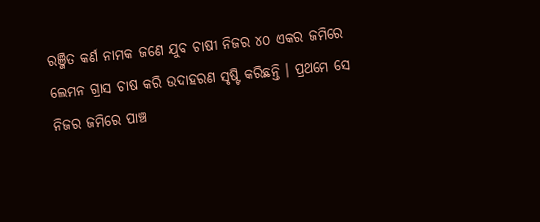ରଞ୍ଜିତ କର୍ଣ ନାମକ ଜଣେ ଯୁବ ଚାଷୀ ନିଜର ୪୦ ଏକର ଜମିରେ ଲେମନ ଗ୍ରାସ ଚାଷ କରି ଉଦାହରଣ ସୃଷ୍ଟି କରିଛନ୍ତି । ପ୍ରଥମେ ସେ ନିଜର ଜମିରେ ପାଞ୍ଚ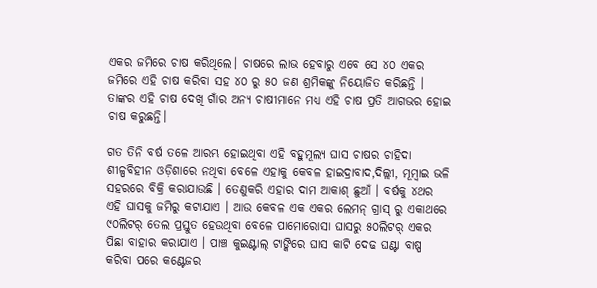ଏକର ଜମିରେ ଚାଷ କରିଥିଲେ। ଚାଷରେ ଲାଭ ହେବାରୁ ଏବେ ସେ ୪୦ ଏକର ଜମିରେ ଏହି ଚାଷ କରିବା ସହ ୪୦ ରୁ ୫୦ ଜଣ ଶ୍ରମିକଙ୍କୁ ନିୟୋଜିତ କରିଛନ୍ତି । ତାଙ୍କର ଏହି ଚାଷ ଦେଖି ଗାଁର ଅନ୍ୟ ଚାଷୀମାନେ ମଧ୍ୟ ଏହି ଚାଷ ପ୍ରତି ଆଗଭର ହୋଇ ଚାଷ କରୁଛନ୍ତି।

ଗତ ତିନି ବର୍ଷ ତଳେ ଆରମ୍ଭ ହୋଇଥିବା ଏହି ବହୁମୂଲ୍ୟ ଘାସ ଚାଷର ଚାହିଦା ଶୀଳ୍ପବିହୀନ ଓଡ଼ିଶାରେ ନଥିବା ବେଳେ ଏହାକୁ କେବଳ ହାଇଦ୍ରାବାଦ,ଦିଲ୍ଲୀ, ମୂମ୍ବାଇ ଭଳି ସହରରେ ବିକ୍ରି କରାଯାଉଛି । ତେଣୁକରି ଏହାର ଦାମ ଆକାଶ୍ ଛୁଆଁ । ବର୍ଷକୁ ୪ଥର ଏହି ଘାସକୁ ଜମିରୁ କଟାଯାଏ । ଆଉ କେବଳ ଏକ ଏକର ଲେମନ୍ ଗ୍ରାସ୍ ରୁ ଏକାଥରେ ୯୦ଲିଟର୍ ତେଲ ପ୍ରସ୍ତୁତ ହେଉଥିବା ବେଳେ ପାମୋରୋସା ଘାସରୁ ୫୦ଲିଟର୍ ଏକର ପିଛା ବାହାର କରାଯାଏ । ପାଞ୍ଚ କୁଇଣ୍ଟାଲ୍ ଟାଙ୍କିରେ ଘାସ କାଟି ଦେଢ ଘଣ୍ଟା ବାଷ୍ପ କରିବା ପରେ କଣ୍ଟେଜର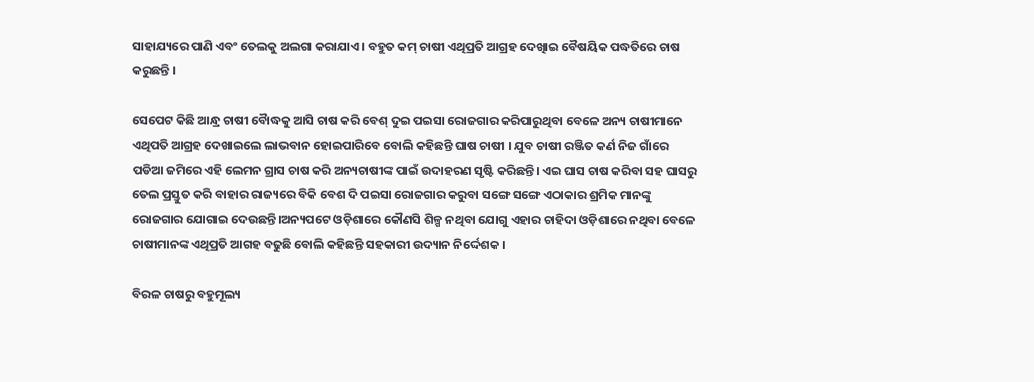ସାହାଯ୍ୟରେ ପାଣି ଏବଂ ତେଲକୁ ଅଲଗା କରାଯାଏ । ବହୁତ କମ୍ ଚାଷୀ ଏଥିପ୍ରତି ଆଗ୍ରହ ଦେଖିାଇ ବୈଷୟିକ ପଦ୍ଧତିରେ ଚାଷ କରୁଛନ୍ତି ।

ସେପେଟ କିଛି ଆନ୍ଧ୍ର ଚାଷୀ ବୋୖଦ୍ଧକୁ ଆସି ଚାଷ କରି ବେଶ୍ ଦୁଇ ପଇସା ରୋଜଗାର କରିପାରୁଥିବା ବେଳେ ଅନ୍ୟ ଚାଷୀମାନେ ଏଥିପତି ଆଗ୍ରହ ଦେଖାଇଲେ ଲାଭବାନ ହୋଇପାରିବେ ବୋଲି କହିଛନ୍ତି ଘାଷ ଚାଷୀ । ଯୁବ ଚାଷୀ ରଞ୍ଜିତ କର୍ଣ ନିଜ ଗାଁରେ ପଡିଆ ଜମିରେ ଏହି ଲେମନ ଗ୍ରାସ ଚାଷ କରି ଅନ୍ୟଚାଷୀଙ୍କ ପାଇଁ ଉଦାହରଣ ସୃଷ୍ଟି କରିଛନ୍ତି। ଏଇ ଘାସ ଚାଷ କରିବା ସହ ଘାସରୁ ତେଲ ପ୍ରସ୍ତୁତ କରି ବାହାର ରାଜ୍ୟରେ ବିକି ବେଶ ଦି ପଇସା ରୋଜଗାର କରୁବା ସଙ୍ଗେ ସଙ୍ଗେ ଏଠାକାର ଶ୍ରମିକ ମାନଙ୍କୁ ରୋଜଗାର ଯୋଗାଇ ଦେଉଛନ୍ତି।ଅନ୍ୟପଟେ ଓଡ଼ିଶାରେ କୌଣସି ଶିଳ୍ପ ନଥିବା ଯୋଗୁ ଏହାର ଚାହିଦା ଓଡ଼ିଶାରେ ନଥିବା ବେଳେ ଚାଷୀମାନଙ୍କ ଏଥିପ୍ରତି ଆଗହ ବଢୁଛି ବୋଲି କହିଛନ୍ତି ସହକାରୀ ଉଦ୍ୟାନ ନିର୍ଦ୍ଦେଶକ ।

ବିରଳ ଚାଷରୁ ବହୁମୂଲ୍ୟ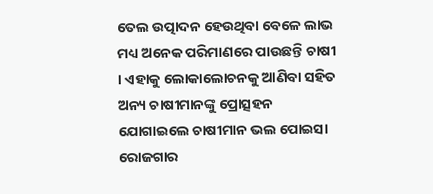ତେଲ ଉତ୍ପାଦନ ହେଉଥିବା ବେଳେ ଲାଭ ମଧ୍ୟ ଅନେକ ପରିମାଣରେ ପାଉଛନ୍ତି ଚାଷୀ । ଏହାକୁ ଲୋକାଲୋଚନକୁ ଆଣିବା ସହିତ ଅନ୍ୟ ଚାଷୀମାନଙ୍କୁ ପ୍ରୋତ୍ସହନ ଯୋଗାଇଲେ ଚାଷୀମାନ ଭଲ ପୋଇସା ରୋଜଗାର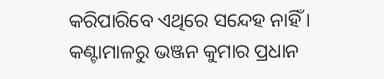କରିପାରିବେ ଏଥିରେ ସନ୍ଦେହ ନାହିଁ ।
କଣ୍ଟାମାଳରୁ ଭଞ୍ଜନ କୁମାର ପ୍ରଧାନ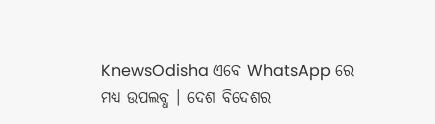KnewsOdisha ଏବେ WhatsApp ରେ ମଧ୍ୟ ଉପଲବ୍ଧ । ଦେଶ ବିଦେଶର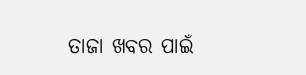ତାଜା ଖବର ପାଇଁ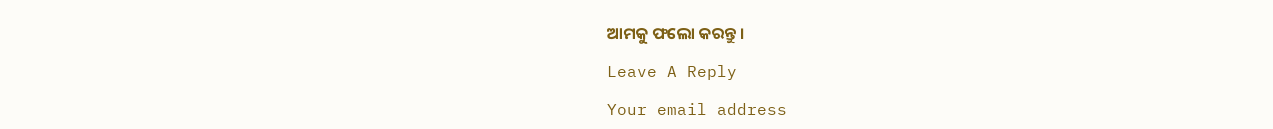ଆମକୁ ଫଲୋ କରନ୍ତୁ ।

Leave A Reply

Your email address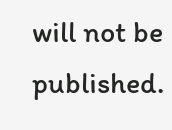will not be published.